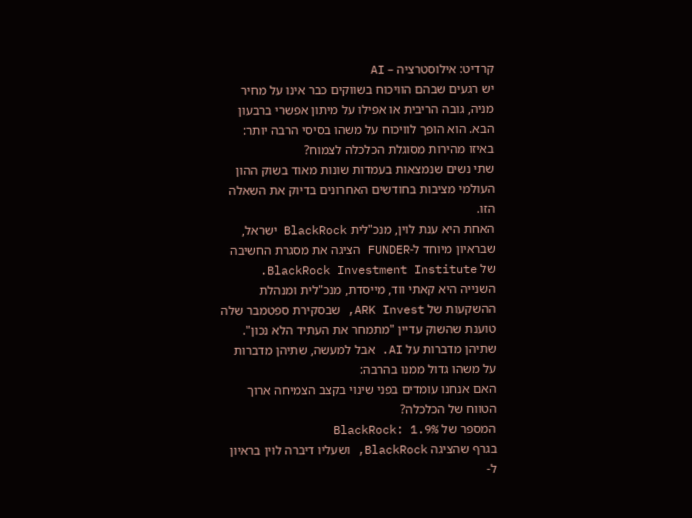קרדיט: אילוסטרציה – AI
יש רגעים שבהם הוויכוח בשווקים כבר אינו על מחיר מניה, גובה הריבית או אפילו על מיתון אפשרי ברבעון הבא. הוא הופך לוויכוח על משהו בסיסי הרבה יותר: באיזו מהירות מסוגלת הכלכלה לצמוח?
שתי נשים שנמצאות בעמדות שונות מאוד בשוק ההון העולמי מציבות בחודשים האחרונים בדיוק את השאלה הזו.
האחת היא ענת לוין, מנכ"לית BlackRock ישראל, שבראיון מיוחד ל-FUNDER הציגה את מסגרת החשיבה של BlackRock Investment Institute.
השנייה היא קאתי ווד, מייסדת, מנכ"לית ומנהלת ההשקעות של ARK Invest, שבסקירת ספטמבר שלה טוענת שהשוק עדיין "מתמחר את העתיד הלא נכון".
שתיהן מדברות על AI. אבל למעשה, שתיהן מדברות על משהו גדול ממנו בהרבה:
האם אנחנו עומדים בפני שינוי בקצב הצמיחה ארוך הטווח של הכלכלה?
המספר של BlackRock: 1.9%
בגרף שהציגה BlackRock, ושעליו דיברה לוין בראיון ל-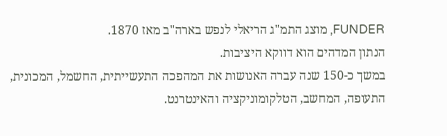FUNDER, מוצג התמ"ג הריאלי לנפש בארה"ב מאז 1870.
הנתון המדהים הוא דווקא היציבות.
במשך כ-150 שנה עברה האנושות את המהפכה התעשייתית, החשמל, המכונית, התעופה, המחשב, הטלקומוניקציה והאינטרנט.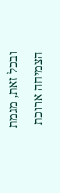ובכל זאת, מגמת הצמיחה ארוכת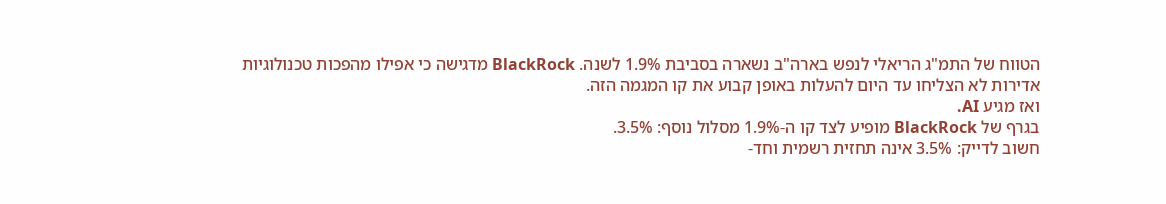הטווח של התמ"ג הריאלי לנפש בארה"ב נשארה בסביבת 1.9% לשנה. BlackRock מדגישה כי אפילו מהפכות טכנולוגיות אדירות לא הצליחו עד היום להעלות באופן קבוע את קו המגמה הזה.
ואז מגיע AI.
בגרף של BlackRock מופיע לצד קו ה-1.9% מסלול נוסף: 3.5%.
חשוב לדייק: 3.5% אינה תחזית רשמית וחד-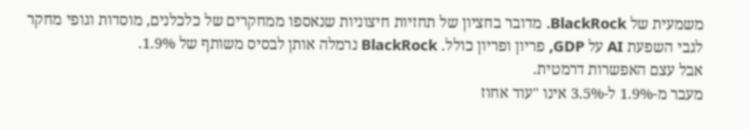משמעית של BlackRock. מדובר בחציון של תחזיות חיצוניות שנאספו ממחקרים של כלכלנים, מוסדות וגופי מחקר לגבי השפעת AI על GDP, פריון ופריון כולל. BlackRock נרמלה אותן לבסיס משותף של 1.9%.
אבל עצם האפשרות דרמטית.
מעבר מ-1.9% ל-3.5% אינו "עוד אחוז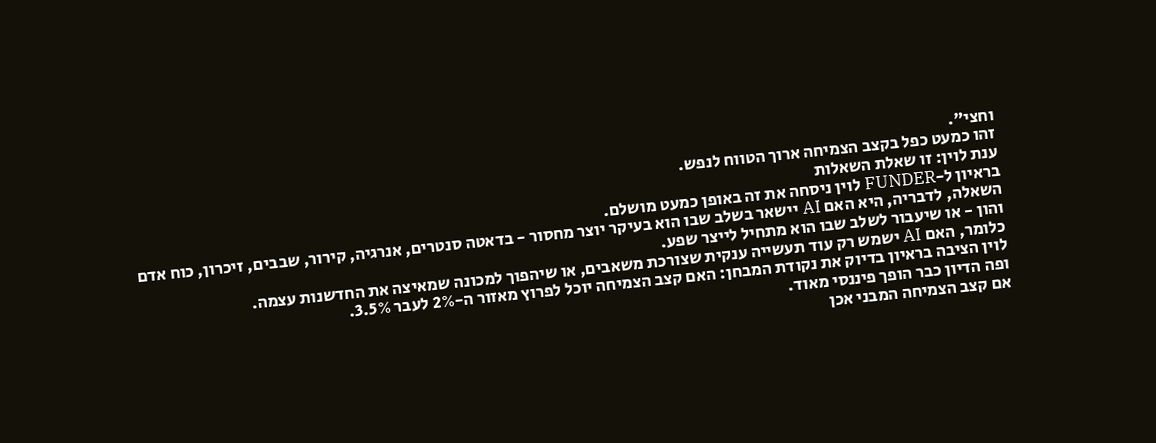וחצי".
זהו כמעט כפל בקצב הצמיחה ארוך הטווח לנפש.
ענת לוין: זו שאלת השאלות
בראיון ל-FUNDER לוין ניסחה את זה באופן כמעט מושלם.
השאלה, לדבריה, היא האם AI יישאר בשלב שבו הוא בעיקר יוצר מחסור - בדאטה סנטרים, אנרגיה, קירור, שבבים, זיכרון, כוח אדם והון - או שיעבור לשלב שבו הוא מתחיל לייצר שפע.
כלומר, האם AI ישמש רק עוד תעשייה ענקית שצורכת משאבים, או שיהפוך למכונה שמאיצה את החדשנות עצמה.
לוין הציבה בראיון בדיוק את נקודת המבחן: האם קצב הצמיחה יוכל לפרוץ מאזור ה-2% לעבר 3.5%.
ופה הדיון כבר הופך פיננסי מאוד.
אם קצב הצמיחה המבני אכן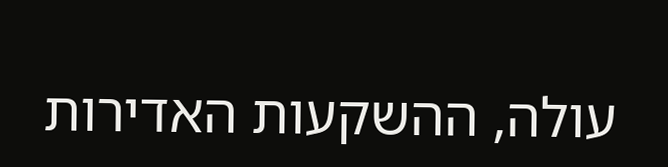עולה, ההשקעות האדירות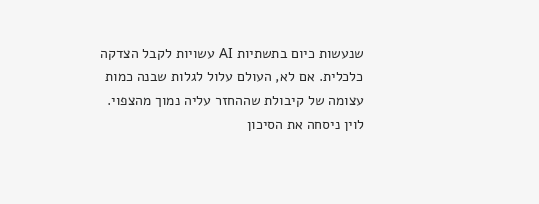שנעשות כיום בתשתיות AI עשויות לקבל הצדקה כלכלית. אם לא, העולם עלול לגלות שבנה כמות עצומה של קיבולת שההחזר עליה נמוך מהצפוי.
לוין ניסחה את הסיכון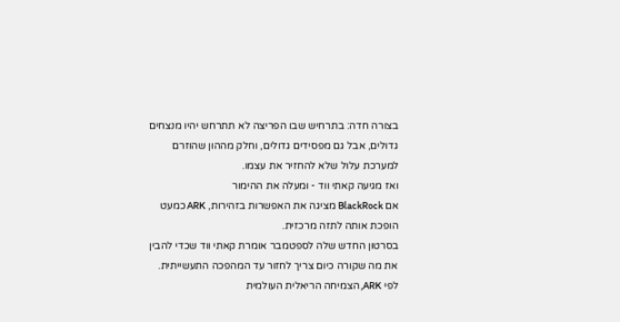בצורה חדה: בתרחיש שבו הפריצה לא תתרחש יהיו מנצחים גדולים, אבל גם מפסידים גדולים, וחלק מההון שהוזרם למערכת עלול שלא להחזיר את עצמו.
ואז מגיעה קאתי ווד - ומעלה את ההימור
אם BlackRock מציגה את האפשרות בזהירות, ARK כמעט הופכת אותה לתזה מרכזית.
בסרטון החדש שלה לספטמבר אומרת קאתי ווד שכדי להבין את מה שקורה כיום צריך לחזור עד המהפכה התעשייתית.
לפי ARK, הצמיחה הריאלית העולמית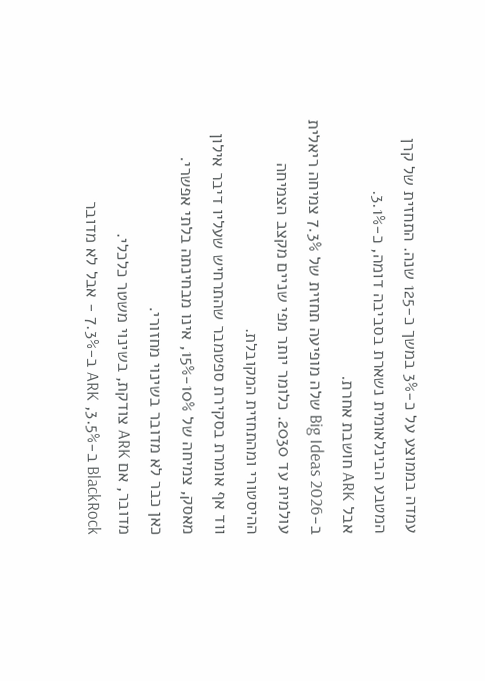עמדה בממוצע על כ-3% במשך כ-125 שנה. התחזית של קרן המטבע הבינלאומית נשארת בסביבה דומה, כ-3.1%.
אבל ARK חושבת אחרת.
ב-Big Ideas 2026 שלה מופיעה תחזית של 7.3% צמיחה ריאלית עולמית עד 2030. כלומר יותר מפי שניים מקצב הצמיחה ההיסטורי ומהתחזית המקובלת.
ווד אף אומרת בסקירת ספטמבר שהתרחיש שעליו דיבר אילון מאסק, צמיחה של 10%-15%, אינו מבחינתה בלתי אפשרי.
כאן כבר לא מדובר בשינוי מחזורי.
מדובר, אם ARK צודקת, בשינוי משטר כלכלי.
BlackRock ב-3.5%, ARK ב-7.3% - אבל לא מדובר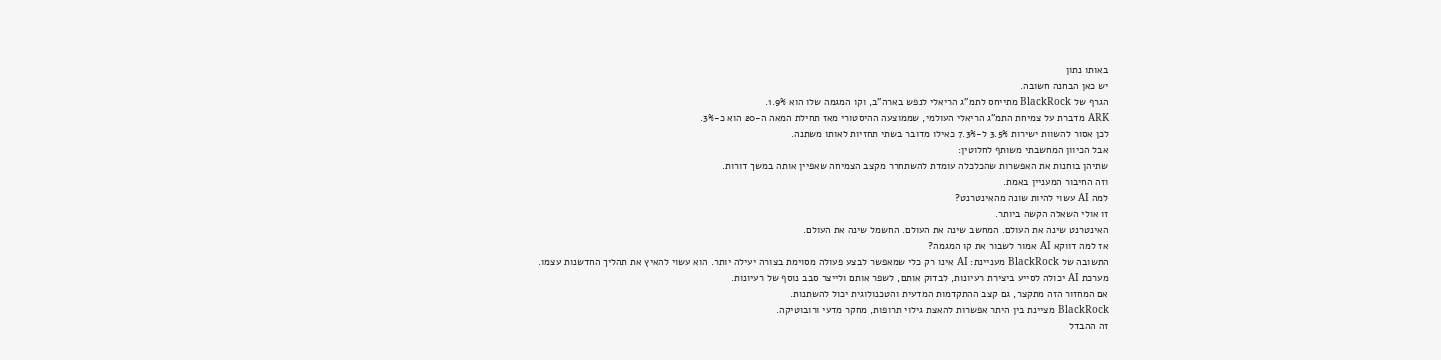באותו נתון
יש כאן הבחנה חשובה.
הגרף של BlackRock מתייחס לתמ"ג הריאלי לנפש בארה"ב, וקו המגמה שלו הוא 1.9%.
ARK מדברת על צמיחת התמ"ג הריאלי העולמי, שממוצעה ההיסטורי מאז תחילת המאה ה-20 הוא כ-3%.
לכן אסור להשוות ישירות 3.5% ל-7.3% כאילו מדובר בשתי תחזיות לאותו משתנה.
אבל הכיוון המחשבתי משותף לחלוטין:
שתיהן בוחנות את האפשרות שהכלכלה עומדת להשתחרר מקצב הצמיחה שאפיין אותה במשך דורות.
וזה החיבור המעניין באמת.
למה AI עשוי להיות שונה מהאינטרנט?
זו אולי השאלה הקשה ביותר.
האינטרנט שינה את העולם. המחשב שינה את העולם. החשמל שינה את העולם.
אז למה דווקא AI אמור לשבור את קו המגמה?
התשובה של BlackRock מעניינת: AI אינו רק כלי שמאפשר לבצע פעולה מסוימת בצורה יעילה יותר. הוא עשוי להאיץ את תהליך החדשנות עצמו.
מערכת AI יכולה לסייע ביצירת רעיונות, לבדוק אותם, לשפר אותם ולייצר סבב נוסף של רעיונות.
אם המחזור הזה מתקצר, גם קצב ההתקדמות המדעית והטכנולוגית יכול להשתנות.
BlackRock מציינת בין היתר אפשרות להאצת גילוי תרופות, מחקר מדעי ורובוטיקה.
זה ההבדל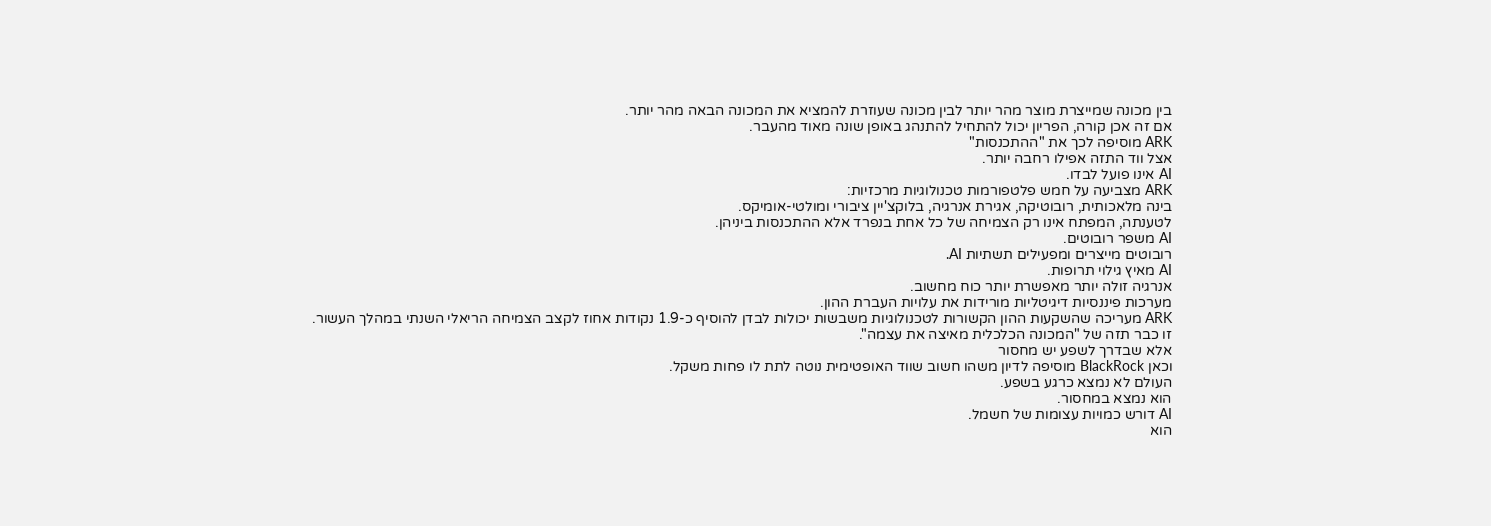בין מכונה שמייצרת מוצר מהר יותר לבין מכונה שעוזרת להמציא את המכונה הבאה מהר יותר.
אם זה אכן קורה, הפריון יכול להתחיל להתנהג באופן שונה מאוד מהעבר.
ARK מוסיפה לכך את "ההתכנסות"
אצל ווד התזה אפילו רחבה יותר.
AI אינו פועל לבדו.
ARK מצביעה על חמש פלטפורמות טכנולוגיות מרכזיות:
בינה מלאכותית, רובוטיקה, אגירת אנרגיה, בלוקצ'יין ציבורי ומולטי-אומיקס.
לטענתה, המפתח אינו רק הצמיחה של כל אחת בנפרד אלא ההתכנסות ביניהן.
AI משפר רובוטים.
רובוטים מייצרים ומפעילים תשתיות AI.
AI מאיץ גילוי תרופות.
אנרגיה זולה יותר מאפשרת יותר כוח מחשוב.
מערכות פיננסיות דיגיטליות מורידות את עלויות העברת ההון.
ARK מעריכה שהשקעות ההון הקשורות לטכנולוגיות משבשות יכולות לבדן להוסיף כ-1.9 נקודות אחוז לקצב הצמיחה הריאלי השנתי במהלך העשור.
זו כבר תזה של "המכונה הכלכלית מאיצה את עצמה".
אלא שבדרך לשפע יש מחסור
וכאן BlackRock מוסיפה לדיון משהו חשוב שווד האופטימית נוטה לתת לו פחות משקל.
העולם לא נמצא כרגע בשפע.
הוא נמצא במחסור.
AI דורש כמויות עצומות של חשמל.
הוא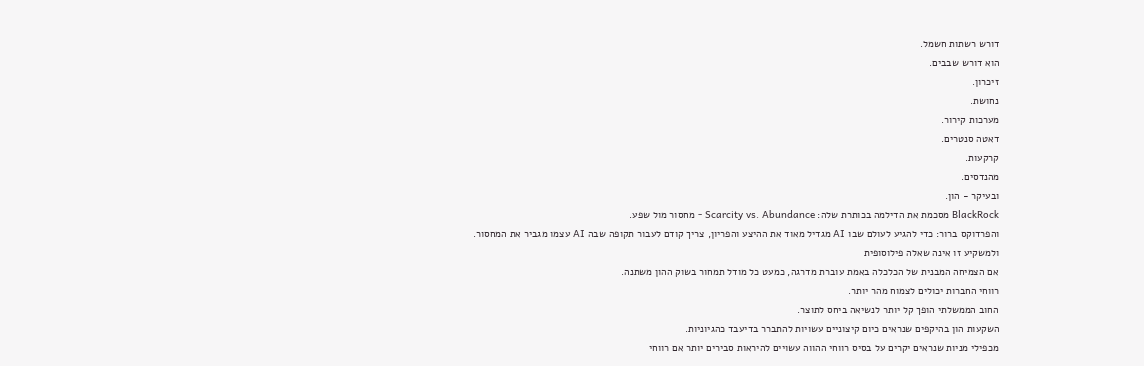דורש רשתות חשמל.
הוא דורש שבבים.
זיכרון.
נחושת.
מערכות קירור.
דאטה סנטרים.
קרקעות.
מהנדסים.
ובעיקר - הון.
BlackRock מסכמת את הדילמה בכותרת שלה: Scarcity vs. Abundance - מחסור מול שפע.
והפרדוקס ברור: כדי להגיע לעולם שבו AI מגדיל מאוד את ההיצע והפריון, צריך קודם לעבור תקופה שבה AI עצמו מגביר את המחסור.
ולמשקיע זו אינה שאלה פילוסופית
אם הצמיחה המבנית של הכלכלה באמת עוברת מדרגה, כמעט כל מודל תמחור בשוק ההון משתנה.
רווחי החברות יכולים לצמוח מהר יותר.
החוב הממשלתי הופך קל יותר לנשיאה ביחס לתוצר.
השקעות הון בהיקפים שנראים כיום קיצוניים עשויות להתברר בדיעבד כהגיוניות.
מכפילי מניות שנראים יקרים על בסיס רווחי ההווה עשויים להיראות סבירים יותר אם רווחי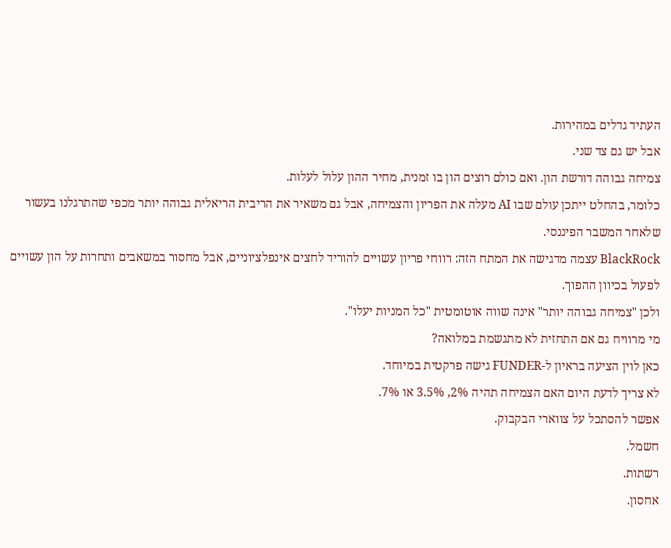העתיד גדלים במהירות.
אבל יש גם צד שני.
צמיחה גבוהה דורשת הון. ואם כולם רוצים הון בו זמנית, מחיר ההון עלול לעלות.
כלומר, בהחלט ייתכן עולם שבו AI מעלה את הפריון והצמיחה, אבל גם משאיר את הריבית הריאלית גבוהה יותר מכפי שהתרגלנו בעשור שלאחר המשבר הפיננסי.
BlackRock עצמה מדגישה את המתח הזה: רווחי פריון עשויים להוריד לחצים אינפלציוניים, אבל מחסור במשאבים ותחרות על הון עשויים לפעול בכיוון ההפוך.
ולכן "צמיחה גבוהה יותר" אינה שווה אוטומטית "כל המניות יעלו".
מי מרוויח גם אם התחזית לא מתגשמת במלואה?
כאן לוין הציעה בראיון ל-FUNDER גישה פרקטית במיוחד.
לא צריך לדעת היום האם הצמיחה תהיה 2%, 3.5% או 7%.
אפשר להסתכל על צווארי הבקבוק.
חשמל.
רשתות.
אחסון.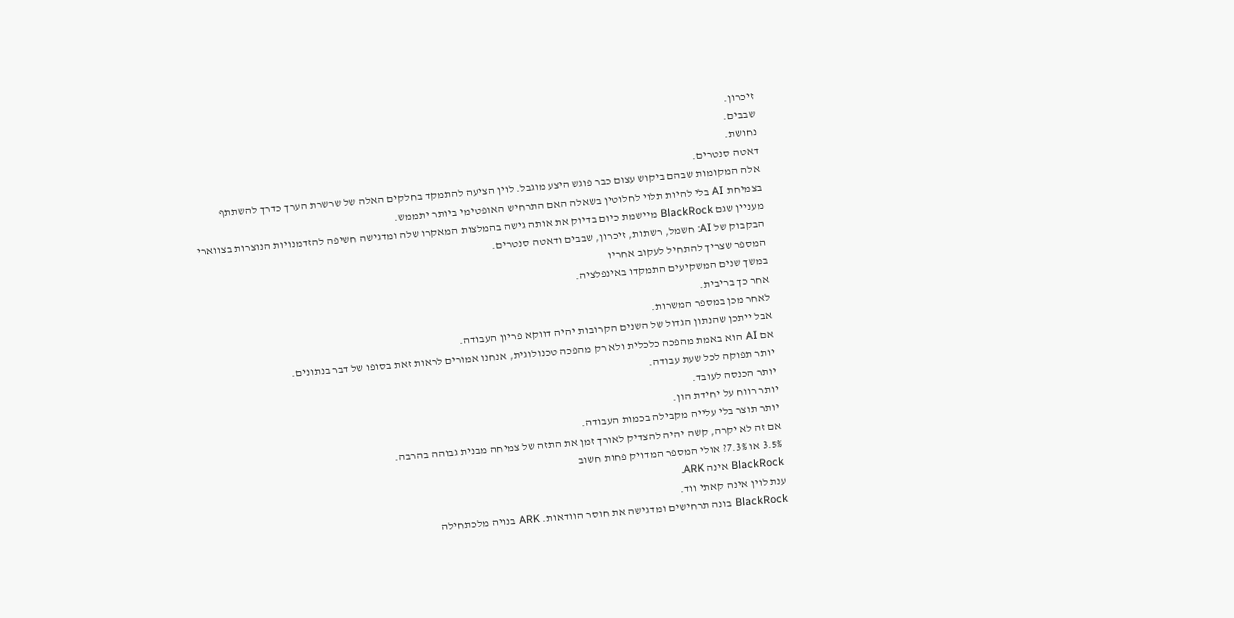זיכרון.
שבבים.
נחושת.
דאטה סנטרים.
אלה המקומות שבהם ביקוש עצום כבר פוגש היצע מוגבל. לוין הציעה להתמקד בחלקים האלה של שרשרת הערך כדרך להשתתף בצמיחת AI בלי להיות תלוי לחלוטין בשאלה האם התרחיש האופטימי ביותר יתממש.
מעניין שגם BlackRock מיישמת כיום בדיוק את אותה גישה בהמלצות המאקרו שלה ומדגישה חשיפה להזדמנויות הנוצרות בצווארי הבקבוק של AI: חשמל, רשתות, זיכרון, שבבים ודאטה סנטרים.
המספר שצריך להתחיל לעקוב אחריו
במשך שנים המשקיעים התמקדו באינפלציה.
אחר כך בריבית.
לאחר מכן במספר המשרות.
אבל ייתכן שהנתון הגדול של השנים הקרובות יהיה דווקא פריון העבודה.
אם AI הוא באמת מהפכה כלכלית ולא רק מהפכה טכנולוגית, אנחנו אמורים לראות זאת בסופו של דבר בנתונים.
יותר תפוקה לכל שעת עבודה.
יותר הכנסה לעובד.
יותר רווח על יחידת הון.
יותר תוצר בלי עלייה מקבילה בכמות העבודה.
אם זה לא יקרה, קשה יהיה להצדיק לאורך זמן את התזה של צמיחה מבנית גבוהה בהרבה.
3.5% או 7.3%? אולי המספר המדויק פחות חשוב
BlackRock אינה ARK.
ענת לוין אינה קאתי ווד.
BlackRock בונה תרחישים ומדגישה את חוסר הוודאות. ARK בנויה מלכתחילה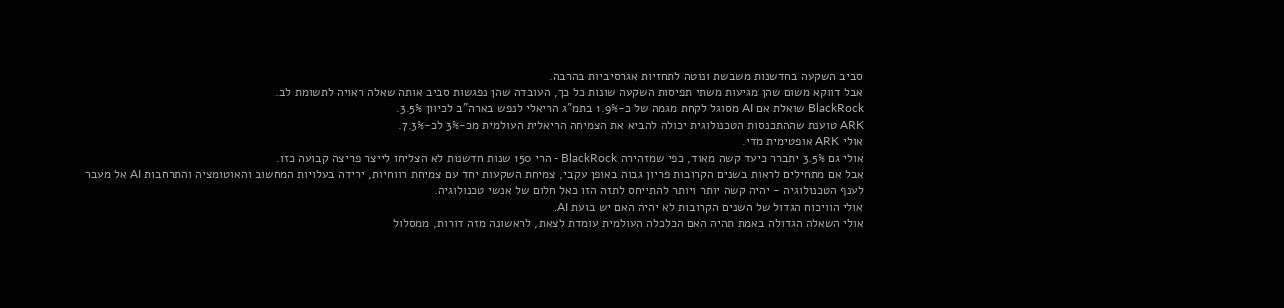סביב השקעה בחדשנות משבשת ונוטה לתחזיות אגרסיביות בהרבה.
אבל דווקא משום שהן מגיעות משתי תפיסות השקעה שונות כל כך, העובדה שהן נפגשות סביב אותה שאלה ראויה לתשומת לב.
BlackRock שואלת אם AI מסוגל לקחת מגמה של כ-1.9% בתמ"ג הריאלי לנפש בארה"ב לכיוון 3.5%.
ARK טוענת שההתכנסות הטכנולוגית יכולה להביא את הצמיחה הריאלית העולמית מכ-3% לכ-7.3%.
אולי ARK אופטימית מדי.
אולי גם 3.5% יתברר כיעד קשה מאוד, כפי שמזהירה BlackRock - הרי 150 שנות חדשנות לא הצליחו לייצר פריצה קבועה כזו.
אבל אם מתחילים לראות בשנים הקרובות פריון גבוה באופן עקבי, צמיחת השקעות יחד עם צמיחת רווחיות, ירידה בעלויות המחשוב והאוטומציה והתרחבות AI אל מעבר לענף הטכנולוגיה - יהיה קשה יותר ויותר להתייחס לתזה הזו כאל חלום של אנשי טכנולוגיה.
אולי הוויכוח הגדול של השנים הקרובות לא יהיה האם יש בועת AI.
אולי השאלה הגדולה באמת תהיה האם הכלכלה העולמית עומדת לצאת, לראשונה מזה דורות, ממסלול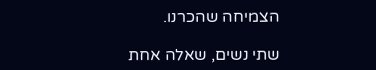הצמיחה שהכרנו.

שתי נשים, שאלה אחת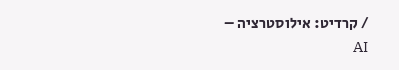/ קרדיט: אילוסטרציה – AI